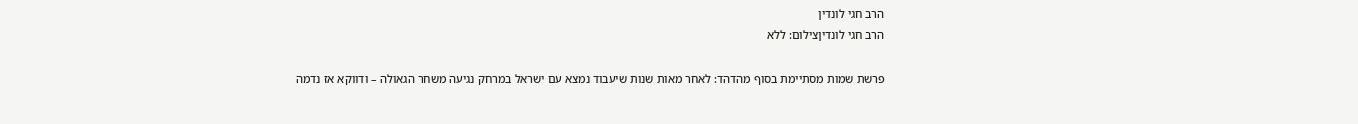הרב חגי לונדין
הרב חגי לונדיןצילום: ללא

פרשת שמות מסתיימת בסוף מהדהד: לאחר מאות שנות שיעבוד נמצא עם ישראל במרחק נגיעה משחר הגאולה – ודווקא אז נדמה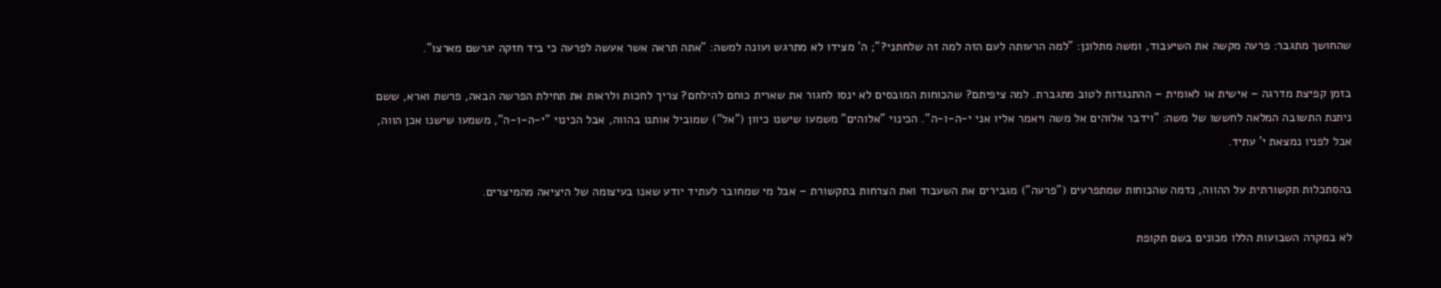שהחושך מתגבר: פרעה מקשה את השיעבוד, ומשה מתלונן: "למה הרעותה לעם הזה למה זה שלחתני?"; ה' מצידו לא מתרגש ועונה למשה: "אתה תראה אשר אעשה לפרעה כי ביד חזקה יגרשם מארצו".

בזמן קפיצת מדרגה – אישית או לאומית – ההתנגדות לטוב מתגברת. למה ציפיתם? שהכוחות המובסים לא ינסו לחגור את שארית כוחם להילחם? צריך לחכות ולראות את תחילת הפרשה הבאה, פרשת וארא, ששם ניתנת התשובה המלאה לחששו של משה: "וידבר אלוהים אל משה ויאמר אליו אני י-ה-ו-ה". הכינוי "אלוהים" משמעו שישנו כיוון ("אל") שמוביל אותנו בהווה, אבל הכינוי "י-ה-ו-ה", משמעו שישנו אכן הווה, אבל לפניו נמצאת י' עתיד.

בהסתכלות תקשורתית על ההווה, נדמה שהכוחות שמתפרעים ("פרעה") מגבירים את השעבוד ואת הצרחות בתקשורת – אבל מי שמחובר לעתיד יודע שאנו בעיצומה של היציאה מהמיצרים.

לא במקרה השבועות הללו מכונים בשם תקופת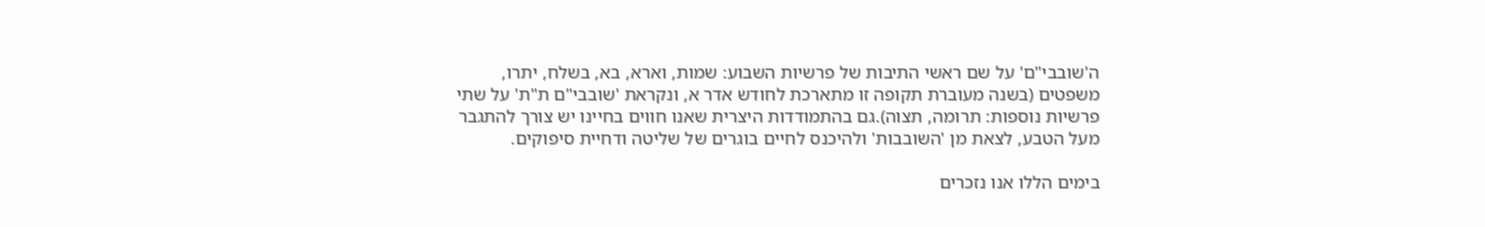ה'שובבי"ם' על שם ראשי התיבות של פרשיות השבוע: שמות, וארא, בא, בשלח, יתרו, משפטים (בשנה מעוברת תקופה זו מתארכת לחודש אדר א, ונקראת 'שובבי"ם ת"ת' על שתי פרשיות נוספות: תרומה, תצוה).גם בהתמודדות היצרית שאנו חווים בחיינו יש צורך להתגבר מעל הטבע, לצאת מן 'השובבות' ולהיכנס לחיים בוגרים של שליטה ודחיית סיפוקים.

בימים הללו אנו נזכרים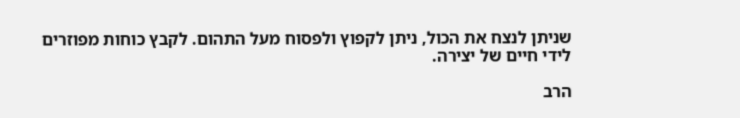שניתן לנצח את הכול, ניתן לקפוץ ולפסוח מעל התהום. לקבץ כוחות מפוזרים לידי חיים של יצירה.

הרב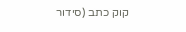קוק כתב (סידור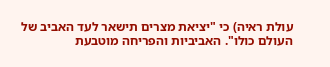עולת ראיה) כי "יציאת מצרים תישאר לעד האביב של העולם כולו". האביביות והפריחה מוטבעת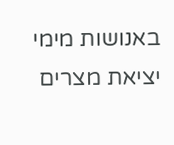באנושות מימי יציאת מצרים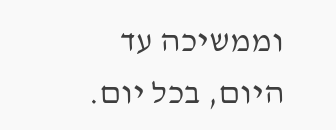וממשיכה עד היום, בכל יום.